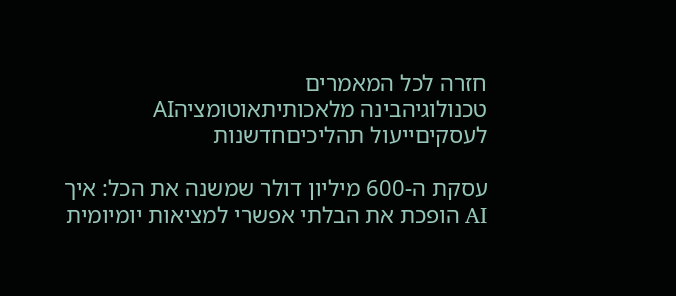חזרה לכל המאמרים
טכנולוגיהבינה מלאכותיתאוטומציהAI לעסקיםייעול תהליכיםחדשנות

עסקת ה-600 מיליון דולר שמשנה את הכל: איך AI הופכת את הבלתי אפשרי למציאות יומיומית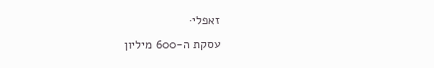זאפלי·
עסקת ה-600 מיליון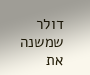דולר שמשנה את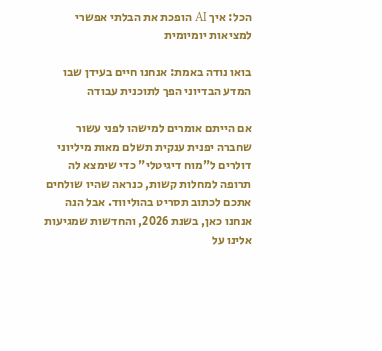הכל: איך AI הופכת את הבלתי אפשרי למציאות יומיומית

בואו נודה באמת: אנחנו חיים בעידן שבו המדע הבדיוני הפך לתוכנית עבודה

אם הייתם אומרים למישהו לפני עשור שחברה יפנית ענקית תשלם מאות מיליוני דולרים ל"מוח דיגיטלי" כדי שימצא לה תרופה למחלות קשות, כנראה שהיו שולחים אתכם לכתוב תסריט בהוליווד. אבל הנה אנחנו כאן, בשנת 2026, והחדשות שמגיעות אלינו על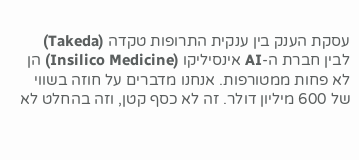עסקת הענק בין ענקית התרופות טקדה (Takeda) לבין חברת ה-AI אינסיליקו (Insilico Medicine) הן לא פחות ממטורפות. אנחנו מדברים על חוזה בשווי של 600 מיליון דולר. זה לא כסף קטן, וזה בהחלט לא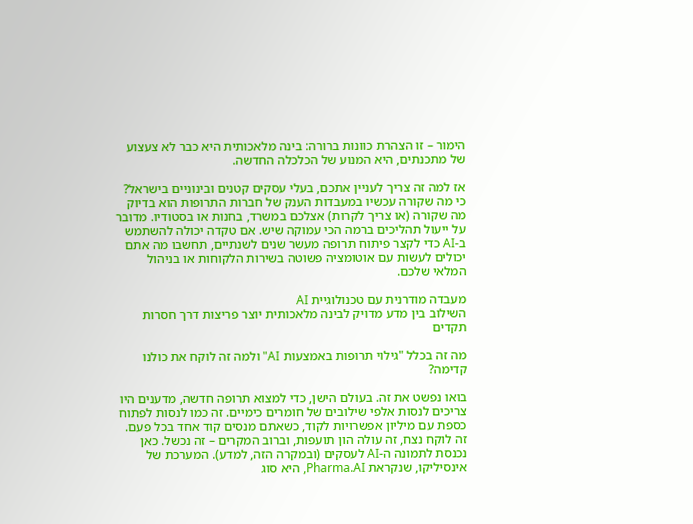הימור – זו הצהרת כוונות ברורה: בינה מלאכותית היא כבר לא צעצוע של מתכנתים, היא המנוע של הכלכלה החדשה.

אז למה זה צריך לעניין אתכם, בעלי עסקים קטנים ובינוניים בישראל? כי מה שקורה עכשיו במעבדות הענק של חברות התרופות הוא בדיוק מה שקורה (או צריך לקרות) אצלכם במשרד, בחנות או בסטודיו. מדובר על ייעול תהליכים ברמה הכי עמוקה שיש. אם טקדה יכולה להשתמש ב-AI כדי לקצר פיתוח תרופה מעשר שנים לשנתיים, תחשבו מה אתם יכולים לעשות עם אוטומציה פשוטה בשירות הלקוחות או בניהול המלאי שלכם.

מעבדה מודרנית עם טכנולוגיית AI
השילוב בין מדע מדויק לבינה מלאכותית יוצר פריצות דרך חסרות תקדים

מה זה בכלל "גילוי תרופות באמצעות AI" ולמה זה לוקח את כולנו קדימה?

בואו נפשט את זה. בעולם הישן, כדי למצוא תרופה חדשה, מדענים היו צריכים לנסות אלפי שילובים של חומרים כימיים. זה כמו לנסות לפתוח כספת עם מיליון אפשרויות לקוד, כשאתם מנסים קוד אחד בכל פעם. זה לוקח נצח, זה עולה הון תועפות, וברוב המקרים – זה נכשל. כאן נכנסת לתמונה ה-AI לעסקים (ובמקרה הזה, למדע). המערכת של אינסיליקו, שנקראת Pharma.AI, היא סוג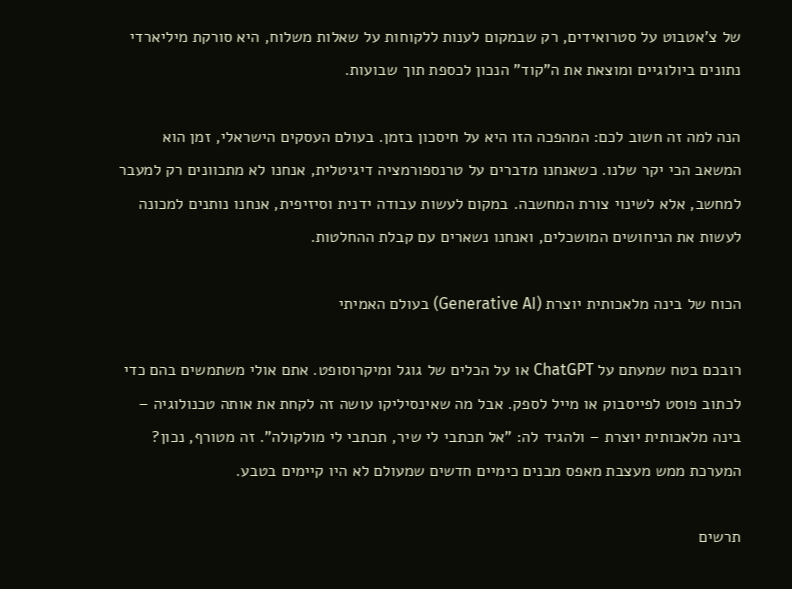של צ'אטבוט על סטרואידים, רק שבמקום לענות ללקוחות על שאלות משלוח, היא סורקת מיליארדי נתונים ביולוגיים ומוצאת את ה"קוד" הנכון לכספת תוך שבועות.

הנה למה זה חשוב לכם: המהפכה הזו היא על חיסכון בזמן. בעולם העסקים הישראלי, זמן הוא המשאב הכי יקר שלנו. כשאנחנו מדברים על טרנספורמציה דיגיטלית, אנחנו לא מתכוונים רק למעבר למחשב, אלא לשינוי צורת המחשבה. במקום לעשות עבודה ידנית וסיזיפית, אנחנו נותנים למכונה לעשות את הניחושים המושכלים, ואנחנו נשארים עם קבלת ההחלטות.

הכוח של בינה מלאכותית יוצרת (Generative AI) בעולם האמיתי

רובכם בטח שמעתם על ChatGPT או על הכלים של גוגל ומיקרוסופט. אתם אולי משתמשים בהם כדי לכתוב פוסט לפייסבוק או מייל לספק. אבל מה שאינסיליקו עושה זה לקחת את אותה טכנולוגיה – בינה מלאכותית יוצרת – ולהגיד לה: "אל תכתבי לי שיר, תכתבי לי מולקולה". זה מטורף, נכון? המערכת ממש מעצבת מאפס מבנים כימיים חדשים שמעולם לא היו קיימים בטבע.

תרשים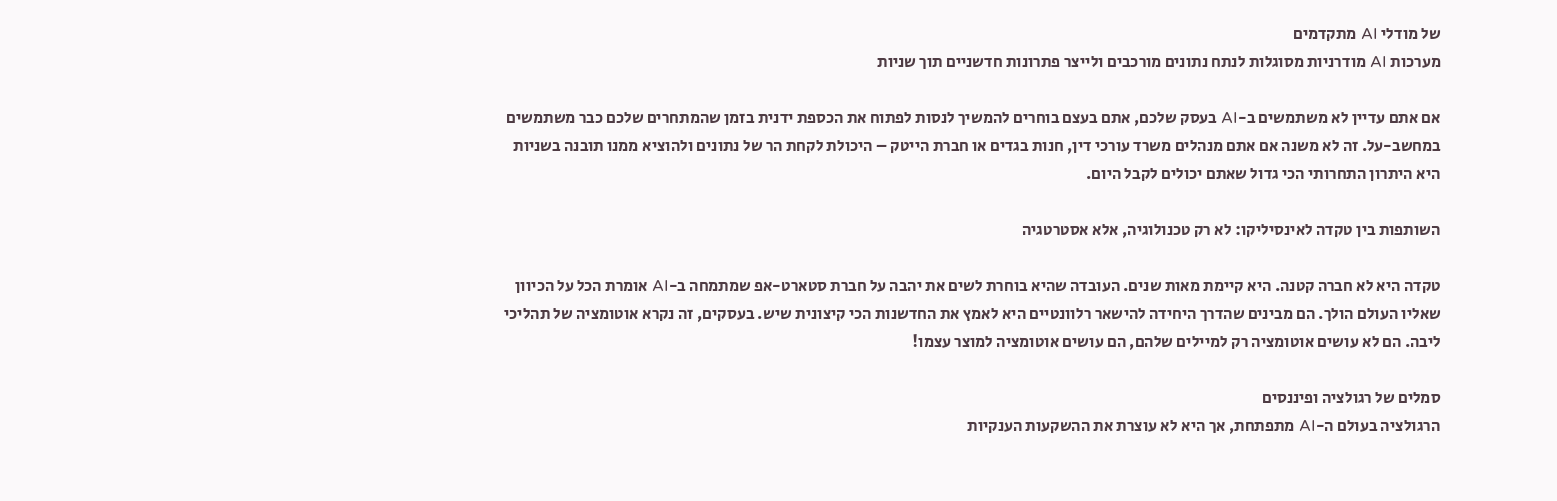של מודלי AI מתקדמים
מערכות AI מודרניות מסוגלות לנתח נתונים מורכבים ולייצר פתרונות חדשניים תוך שניות

אם אתם עדיין לא משתמשים ב-AI בעסק שלכם, אתם בעצם בוחרים להמשיך לנסות לפתוח את הכספת ידנית בזמן שהמתחרים שלכם כבר משתמשים במחשב-על. זה לא משנה אם אתם מנהלים משרד עורכי דין, חנות בגדים או חברת הייטק – היכולת לקחת הר של נתונים ולהוציא ממנו תובנה בשניות היא היתרון התחרותי הכי גדול שאתם יכולים לקבל היום.

השותפות בין טקדה לאינסיליקו: לא רק טכנולוגיה, אלא אסטרטגיה

טקדה היא לא חברה קטנה. היא קיימת מאות שנים. העובדה שהיא בוחרת לשים את יהבה על חברת סטארט-אפ שמתמחה ב-AI אומרת הכל על הכיוון שאליו העולם הולך. הם מבינים שהדרך היחידה להישאר רלוונטיים היא לאמץ את החדשנות הכי קיצונית שיש. בעסקים, זה נקרא אוטומציה של תהליכי ליבה. הם לא עושים אוטומציה רק למיילים שלהם, הם עושים אוטומציה למוצר עצמו!

סמלים של רגולציה ופיננסים
הרגולציה בעולם ה-AI מתפתחת, אך היא לא עוצרת את ההשקעות הענקיות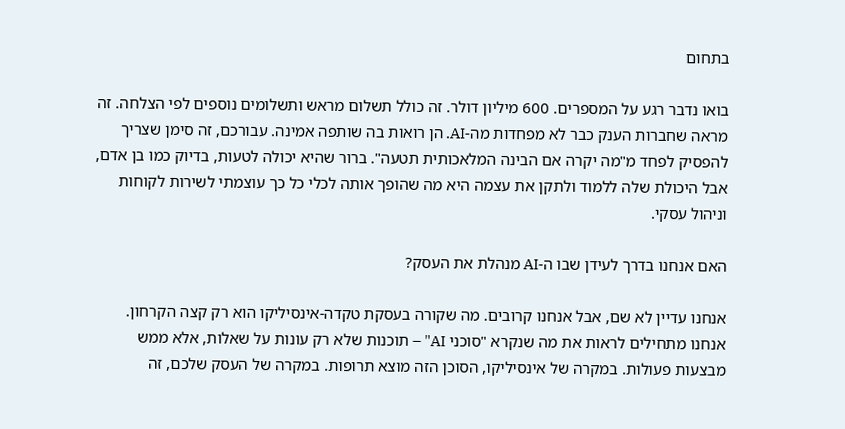בתחום

בואו נדבר רגע על המספרים. 600 מיליון דולר. זה כולל תשלום מראש ותשלומים נוספים לפי הצלחה. זה מראה שחברות הענק כבר לא מפחדות מה-AI. הן רואות בה שותפה אמינה. עבורכם, זה סימן שצריך להפסיק לפחד מ"מה יקרה אם הבינה המלאכותית תטעה". ברור שהיא יכולה לטעות, בדיוק כמו בן אדם, אבל היכולת שלה ללמוד ולתקן את עצמה היא מה שהופך אותה לכלי כל כך עוצמתי לשירות לקוחות וניהול עסקי.

האם אנחנו בדרך לעידן שבו ה-AI מנהלת את העסק?

אנחנו עדיין לא שם, אבל אנחנו קרובים. מה שקורה בעסקת טקדה-אינסיליקו הוא רק קצה הקרחון. אנחנו מתחילים לראות את מה שנקרא "סוכני AI" – תוכנות שלא רק עונות על שאלות, אלא ממש מבצעות פעולות. במקרה של אינסיליקו, הסוכן הזה מוצא תרופות. במקרה של העסק שלכם, זה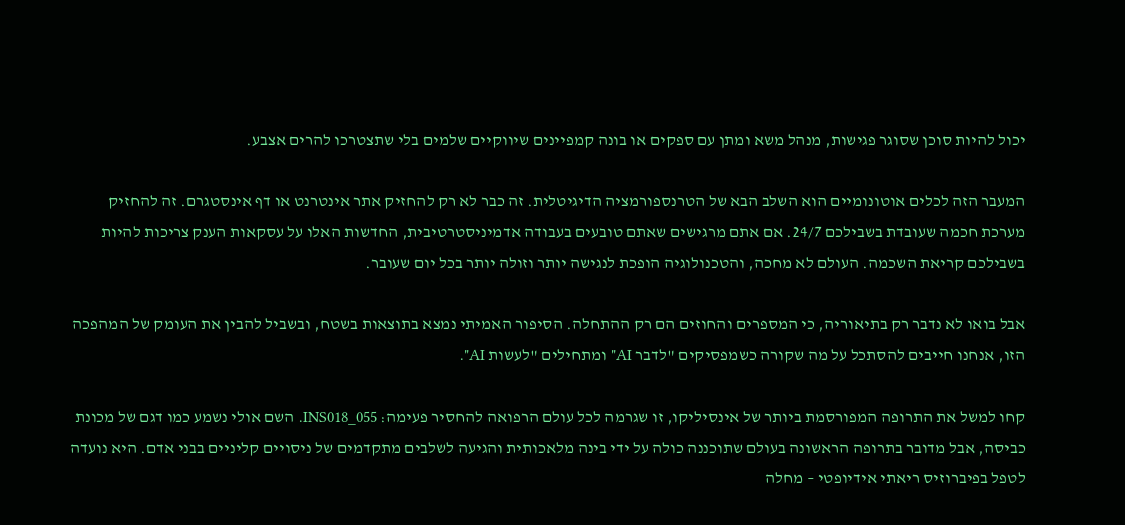יכול להיות סוכן שסוגר פגישות, מנהל משא ומתן עם ספקים או בונה קמפיינים שיווקיים שלמים בלי שתצטרכו להרים אצבע.

המעבר הזה לכלים אוטונומיים הוא השלב הבא של הטרנספורמציה הדיגיטלית. זה כבר לא רק להחזיק אתר אינטרנט או דף אינסטגרם. זה להחזיק מערכת חכמה שעובדת בשבילכם 24/7. אם אתם מרגישים שאתם טובעים בעבודה אדמיניסטרטיבית, החדשות האלו על עסקאות הענק צריכות להיות בשבילכם קריאת השכמה. העולם לא מחכה, והטכנולוגיה הופכת לנגישה יותר וזולה יותר בכל יום שעובר.

אבל בואו לא נדבר רק בתיאוריה, כי המספרים והחוזים הם רק ההתחלה. הסיפור האמיתי נמצא בתוצאות בשטח, ובשביל להבין את העומק של המהפכה הזו, אנחנו חייבים להסתכל על מה שקורה כשמפסיקים "לדבר AI" ומתחילים "לעשות AI".

קחו למשל את התרופה המפורסמת ביותר של אינסיליקו, זו שגרמה לכל עולם הרפואה להחסיר פעימה: INS018_055. השם אולי נשמע כמו דגם של מכונת כביסה, אבל מדובר בתרופה הראשונה בעולם שתוכננה כולה על ידי בינה מלאכותית והגיעה לשלבים מתקדמים של ניסויים קליניים בבני אדם. היא נועדה לטפל בפיברוזיס ריאתי אידיופטי – מחלה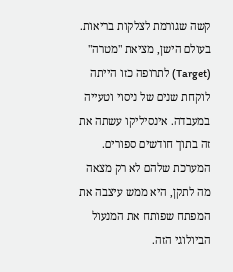קשה שגורמת לצלקות בריאות. בעולם הישן, מציאת "מטרה" (Target) לתרופה כזו הייתה לוקחת שנים של ניסוי וטעייה במעבדה. אינסיליקו עשתה את זה בתוך חודשים ספורים. המערכת שלהם לא רק מצאה מה לתקן, היא ממש עיצבה את המפתח שפותח את המנעול הביולוגי הזה.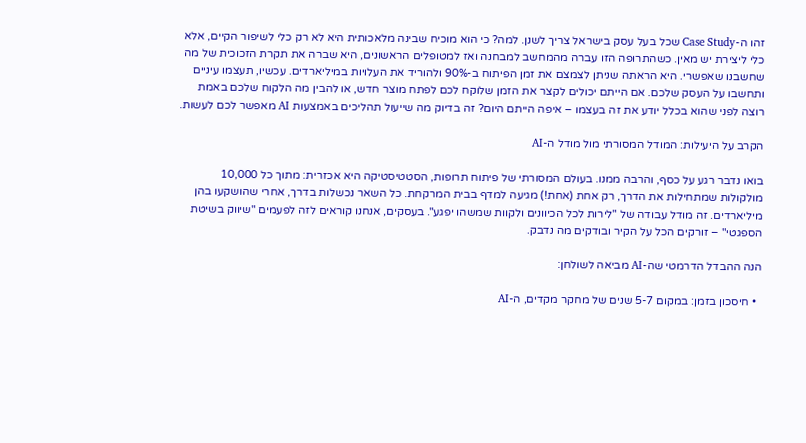זהו ה-Case Study שכל בעל עסק בישראל צריך לשנן. למה? כי הוא מוכיח שבינה מלאכותית היא לא רק כלי לשיפור הקיים, אלא כלי ליצירת יש מאין. כשהתרופה הזו עברה מהמחשב למבחנה ואז למטופלים הראשונים, היא שברה את תקרת הזכוכית של מה שחשבנו שאפשרי. היא הראתה שניתן לצמצם את זמן הפיתוח ב-90% ולהוריד את העלויות במיליארדים. עכשיו, תעצמו עיניים ותחשבו על העסק שלכם. אם הייתם יכולים לקצר את הזמן שלוקח לכם לפתח מוצר חדש, או להבין מה הלקוח שלכם באמת רוצה לפני שהוא בכלל יודע את זה בעצמו – איפה הייתם היום? זה בדיוק מה שייעול תהליכים באמצעות AI מאפשר לכם לעשות.

הקרב על היעילות: המודל המסורתי מול מודל ה-AI

בואו נדבר רגע על כסף, והרבה ממנו. בעולם המסורתי של פיתוח תרופות, הסטטיסטיקה היא אכזרית: מתוך כל 10,000 מולקולות שמתחילות את הדרך, רק אחת (אחת!) מגיעה למדף בבית המרקחת. כל השאר נכשלות בדרך, אחרי שהושקעו בהן מיליארדים. זה מודל עבודה של "לירות לכל הכיוונים ולקוות שמשהו יפגע". בעסקים, אנחנו קוראים לזה לפעמים "שיווק בשיטת הספגטי" – זורקים הכל על הקיר ובודקים מה נדבק.

הנה ההבדל הדרמטי שה-AI מביאה לשולחן:

  • חיסכון בזמן: במקום 5-7 שנים של מחקר מקדים, ה-AI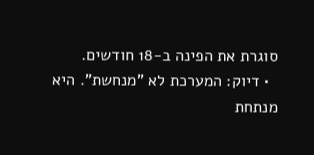סוגרת את הפינה ב-18 חודשים.
  • דיוק: המערכת לא "מנחשת". היא מנתחת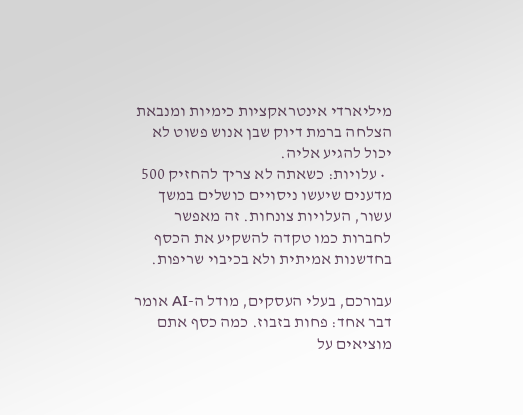מיליארדי אינטראקציות כימיות ומנבאת הצלחה ברמת דיוק שבן אנוש פשוט לא יכול להגיע אליה.
  • עלויות: כשאתה לא צריך להחזיק 500 מדענים שיעשו ניסויים כושלים במשך עשור, העלויות צונחות. זה מאפשר לחברות כמו טקדה להשקיע את הכסף בחדשנות אמיתית ולא בכיבוי שריפות.

עבורכם, בעלי העסקים, מודל ה-AI אומר דבר אחד: פחות בזבוז. כמה כסף אתם מוציאים על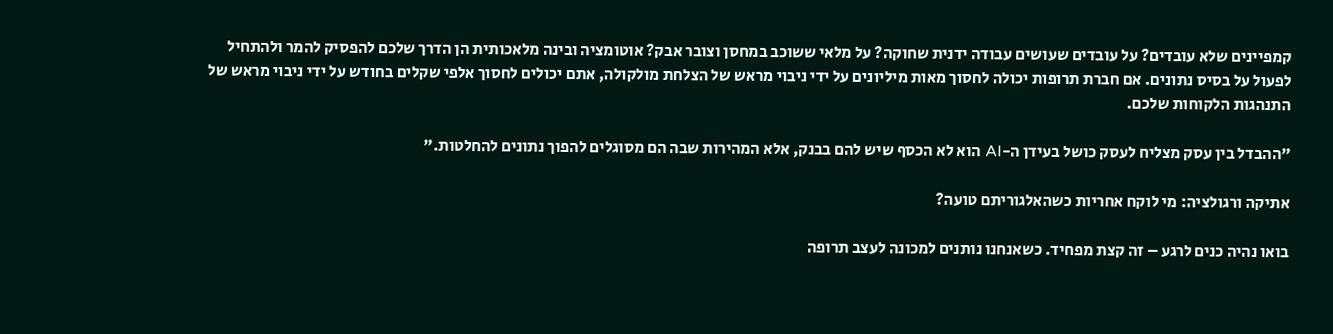קמפיינים שלא עובדים? על עובדים שעושים עבודה ידנית שחוקה? על מלאי ששוכב במחסן וצובר אבק? אוטומציה ובינה מלאכותית הן הדרך שלכם להפסיק להמר ולהתחיל לפעול על בסיס נתונים. אם חברת תרופות יכולה לחסוך מאות מיליונים על ידי ניבוי מראש של הצלחת מולקולה, אתם יכולים לחסוך אלפי שקלים בחודש על ידי ניבוי מראש של התנהגות הלקוחות שלכם.

"ההבדל בין עסק מצליח לעסק כושל בעידן ה-AI הוא לא הכסף שיש להם בבנק, אלא המהירות שבה הם מסוגלים להפוך נתונים להחלטות."

אתיקה ורגולציה: מי לוקח אחריות כשהאלגוריתם טועה?

בואו נהיה כנים לרגע – זה קצת מפחיד. כשאנחנו נותנים למכונה לעצב תרופה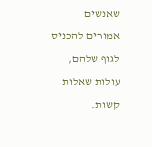שאנשים אמורים להכניס לגוף שלהם, עולות שאלות קשות.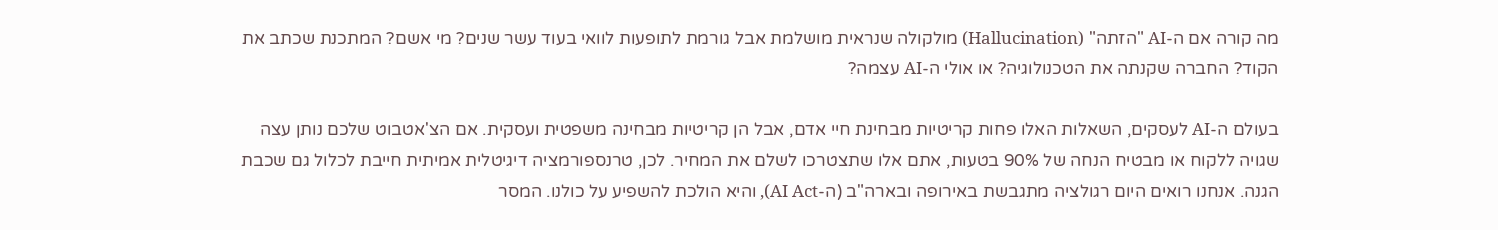מה קורה אם ה-AI "הזתה" (Hallucination) מולקולה שנראית מושלמת אבל גורמת לתופעות לוואי בעוד עשר שנים? מי אשם? המתכנת שכתב את הקוד? החברה שקנתה את הטכנולוגיה? או אולי ה-AI עצמה?

בעולם ה-AI לעסקים, השאלות האלו פחות קריטיות מבחינת חיי אדם, אבל הן קריטיות מבחינה משפטית ועסקית. אם הצ'אטבוט שלכם נותן עצה שגויה ללקוח או מבטיח הנחה של 90% בטעות, אתם אלו שתצטרכו לשלם את המחיר. לכן, טרנספורמציה דיגיטלית אמיתית חייבת לכלול גם שכבת הגנה. אנחנו רואים היום רגולציה מתגבשת באירופה ובארה"ב (ה-AI Act), והיא הולכת להשפיע על כולנו. המסר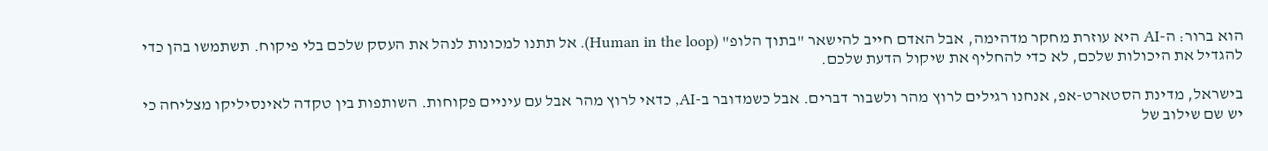הוא ברור: ה-AI היא עוזרת מחקר מדהימה, אבל האדם חייב להישאר "בתוך הלופ" (Human in the loop). אל תתנו למכונות לנהל את העסק שלכם בלי פיקוח. תשתמשו בהן כדי להגדיל את היכולות שלכם, לא כדי להחליף את שיקול הדעת שלכם.

בישראל, מדינת הסטארט-אפ, אנחנו רגילים לרוץ מהר ולשבור דברים. אבל כשמדובר ב-AI, כדאי לרוץ מהר אבל עם עיניים פקוחות. השותפות בין טקדה לאינסיליקו מצליחה כי יש שם שילוב של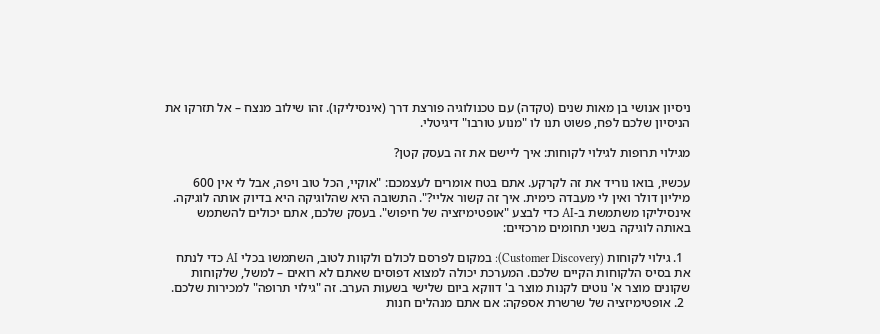ניסיון אנושי בן מאות שנים (טקדה) עם טכנולוגיה פורצת דרך (אינסיליקו). זהו שילוב מנצח – אל תזרקו את הניסיון שלכם לפח, פשוט תנו לו "מנוע טורבו" דיגיטלי.

מגילוי תרופות לגילוי לקוחות: איך ליישם את זה בעסק קטן?

עכשיו, בואו נוריד את זה לקרקע. אתם בטח אומרים לעצמכם: "אוקיי, הכל טוב ויפה, אבל לי אין 600 מיליון דולר ואין לי מעבדה כימית. איך זה קשור אליי?". התשובה היא שהלוגיקה היא בדיוק אותה לוגיקה. אינסיליקו משתמשת ב-AI כדי לבצע "אופטימיזציה של חיפוש". בעסק שלכם, אתם יכולים להשתמש באותה לוגיקה בשני תחומים מרכזיים:

  1. גילוי לקוחות (Customer Discovery): במקום לפרסם לכולם ולקוות לטוב, השתמשו בכלי AI כדי לנתח את בסיס הלקוחות הקיים שלכם. המערכת יכולה למצוא דפוסים שאתם לא רואים – למשל, שלקוחות שקונים מוצר א' נוטים לקנות מוצר ב' דווקא ביום שלישי בשעות הערב. זה "גילוי תרופה" למכירות שלכם.
  2. אופטימיזציה של שרשרת אספקה: אם אתם מנהלים חנות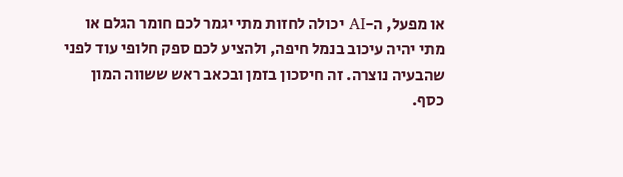או מפעל, ה-AI יכולה לחזות מתי יגמר לכם חומר הגלם או מתי יהיה עיכוב בנמל חיפה, ולהציע לכם ספק חלופי עוד לפני שהבעיה נוצרה. זה חיסכון בזמן ובכאב ראש ששווה המון כסף.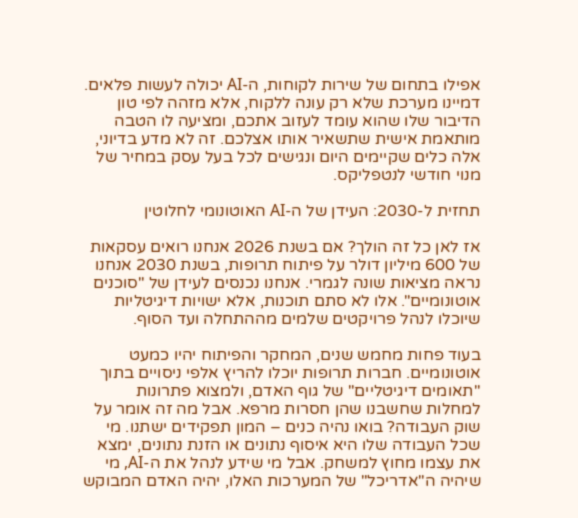אפילו בתחום של שירות לקוחות, ה-AI יכולה לעשות פלאים. דמיינו מערכת שלא רק עונה ללקוח, אלא מזהה לפי טון הדיבור שלו שהוא עומד לעזוב אתכם, ומציעה לו הטבה מותאמת אישית שתשאיר אותו אצלכם. זה לא מדע בדיוני, אלה כלים שקיימים היום ונגישים לכל בעל עסק במחיר של מנוי חודשי לנטפליקס.

תחזית ל-2030: העידן של ה-AI האוטונומי לחלוטין

אז לאן כל זה הולך? אם בשנת 2026 אנחנו רואים עסקאות של 600 מיליון דולר על פיתוח תרופות, בשנת 2030 אנחנו נראה מציאות שונה לגמרי. אנחנו נכנסים לעידן של "סוכנים אוטונומיים". אלו לא סתם תוכנות, אלא ישויות דיגיטליות שיוכלו לנהל פרויקטים שלמים מההתחלה ועד הסוף.

בעוד פחות מחמש שנים, המחקר והפיתוח יהיו כמעט אוטונומיים. חברות תרופות יוכלו להריץ אלפי ניסויים בתוך "תאומים דיגיטליים" של גוף האדם, ולמצוא פתרונות למחלות שחשבנו שהן חסרות מרפא. אבל מה זה אומר על שוק העבודה? בואו נהיה כנים – המון תפקידים ישתנו. מי שכל העבודה שלו היא איסוף נתונים או הזנת נתונים, ימצא את עצמו מחוץ למשחק. אבל מי שידע לנהל את ה-AI, מי שיהיה ה"אדריכל" של המערכות האלו, יהיה האדם המבוקש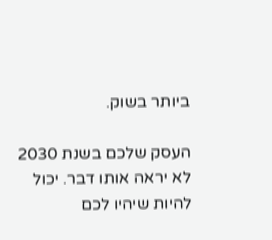ביותר בשוק.

העסק שלכם בשנת 2030 לא יראה אותו דבר. יכול להיות שיהיו לכם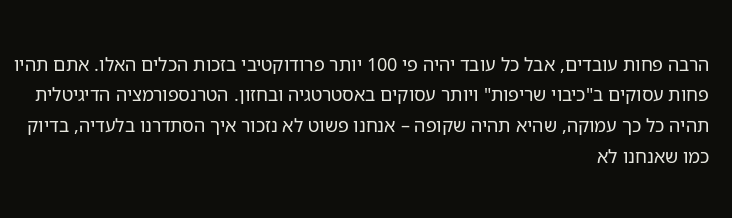הרבה פחות עובדים, אבל כל עובד יהיה פי 100 יותר פרודוקטיבי בזכות הכלים האלו. אתם תהיו פחות עסוקים ב"כיבוי שריפות" ויותר עסוקים באסטרטגיה ובחזון. הטרנספורמציה הדיגיטלית תהיה כל כך עמוקה, שהיא תהיה שקופה – אנחנו פשוט לא נזכור איך הסתדרנו בלעדיה, בדיוק כמו שאנחנו לא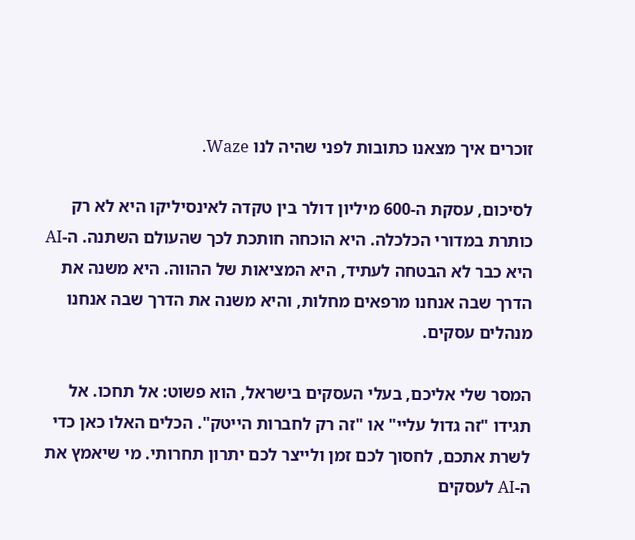זוכרים איך מצאנו כתובות לפני שהיה לנו Waze.

לסיכום, עסקת ה-600 מיליון דולר בין טקדה לאינסיליקו היא לא רק כותרת במדורי הכלכלה. היא הוכחה חותכת לכך שהעולם השתנה. ה-AI היא כבר לא הבטחה לעתיד, היא המציאות של ההווה. היא משנה את הדרך שבה אנחנו מרפאים מחלות, והיא משנה את הדרך שבה אנחנו מנהלים עסקים.

המסר שלי אליכם, בעלי העסקים בישראל, הוא פשוט: אל תחכו. אל תגידו "זה גדול עליי" או "זה רק לחברות הייטק". הכלים האלו כאן כדי לשרת אתכם, לחסוך לכם זמן ולייצר לכם יתרון תחרותי. מי שיאמץ את ה-AI לעסקים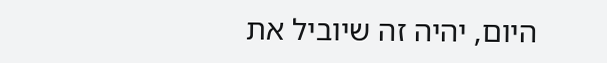היום, יהיה זה שיוביל את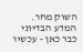השוק מחר. המדע הבדיוני כבר כאן – עכשיו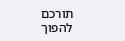תורכם להפוך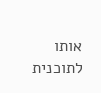אותו לתוכנית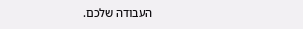העבודה שלכם.